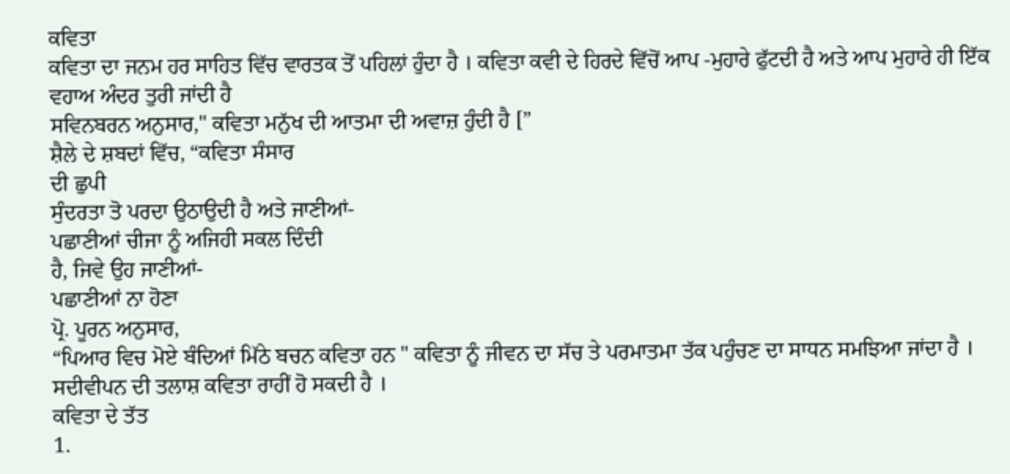ਕਵਿਤਾ
ਕਵਿਤਾ ਦਾ ਜਨਮ ਹਰ ਸਾਹਿਤ ਵਿੱਚ ਵਾਰਤਕ ਤੋਂ ਪਹਿਲਾਂ ਹੁੰਦਾ ਹੈ । ਕਵਿਤਾ ਕਵੀ ਦੇ ਹਿਰਦੇ ਵਿੱਚੋਂ ਆਪ -ਮੁਹਾਰੇ ਫੁੱਟਦੀ ਹੈ ਅਤੇ ਆਪ ਮੁਹਾਰੇ ਹੀ ਇੱਕ ਵਹਾਅ ਅੰਦਰ ਤੁਰੀ ਜਾਂਦੀ ਹੈ
ਸਵਿਨਬਰਨ ਅਨੁਸਾਰ," ਕਵਿਤਾ ਮਨੁੱਖ ਦੀ ਆਤਮਾ ਦੀ ਅਵਾਜ਼ ਹੁੰਦੀ ਹੈ [”
ਸ਼ੈਲੇ ਦੇ ਸ਼ਬਦਾਂ ਵਿੱਚ, “ਕਵਿਤਾ ਸੰਸਾਰ
ਦੀ ਛੁਪੀ
ਸੁੰਦਰਤਾ ਤੋ ਪਰਦਾ ਉਠਾਉਦੀ ਹੈ ਅਤੇ ਜਾਣੀਆਂ-
ਪਛਾਣੀਆਂ ਚੀਜਾ ਨੂੰ ਅਜਿਹੀ ਸਕਲ ਦਿੰਦੀ
ਹੈ, ਜਿਵੇ ਉਹ ਜਾਣੀਆਂ-
ਪਛਾਣੀਆਂ ਨਾ ਹੋਣਾ
ਪ੍ਰੋ. ਪੂਰਨ ਅਨੁਸਾਰ,
“ਪਿਆਰ ਵਿਚ ਮੋਏ ਬੰਦਿਆਂ ਮਿੱਠੇ ਬਚਨ ਕਵਿਤਾ ਹਨ " ਕਵਿਤਾ ਨੂੰ ਜੀਵਨ ਦਾ ਸੱਚ ਤੇ ਪਰਮਾਤਮਾ ਤੱਕ ਪਹੁੰਚਣ ਦਾ ਸਾਧਨ ਸਮਝਿਆ ਜਾਂਦਾ ਹੈ । ਸਦੀਵੀਪਨ ਦੀ ਤਲਾਸ਼ ਕਵਿਤਾ ਰਾਹੀਂ ਹੋ ਸਕਦੀ ਹੈ ।
ਕਵਿਤਾ ਦੇ ਤੱਤ
1.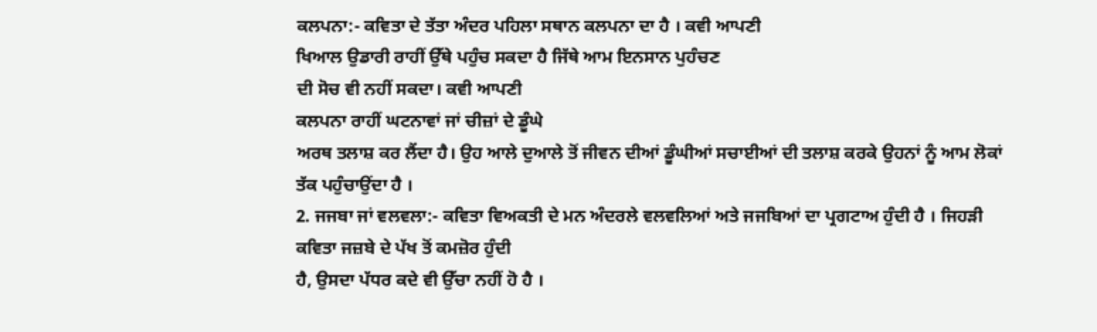ਕਲਪਨਾ:- ਕਵਿਤਾ ਦੇ ਤੱਤਾ ਅੰਦਰ ਪਹਿਲਾ ਸਥਾਨ ਕਲਪਨਾ ਦਾ ਹੈ । ਕਵੀ ਆਪਣੀ
ਖਿਆਲ ਉਡਾਰੀ ਰਾਹੀਂ ਉੱਥੇ ਪਹੁੰਚ ਸਕਦਾ ਹੈ ਜਿੱਥੇ ਆਮ ਇਨਸਾਨ ਪੁਹੰਚਣ
ਦੀ ਸੋਚ ਵੀ ਨਹੀਂ ਸਕਦਾ। ਕਵੀ ਆਪਣੀ
ਕਲਪਨਾ ਰਾਹੀਂ ਘਟਨਾਵਾਂ ਜਾਂ ਚੀਜ਼ਾਂ ਦੇ ਡੂੰਘੇ
ਅਰਥ ਤਲਾਸ਼ ਕਰ ਲੈਂਦਾ ਹੈ। ਉਹ ਆਲੇ ਦੁਆਲੇ ਤੋਂ ਜੀਵਨ ਦੀਆਂ ਡੂੰਘੀਆਂ ਸਚਾਈਆਂ ਦੀ ਤਲਾਸ਼ ਕਰਕੇ ਉਹਨਾਂ ਨੂੰ ਆਮ ਲੋਕਾਂ ਤੱਕ ਪਹੁੰਚਾਉਂਦਾ ਹੈ ।
2. ਜਜਬਾ ਜਾਂ ਵਲਵਲਾ:- ਕਵਿਤਾ ਵਿਅਕਤੀ ਦੇ ਮਨ ਅੰਦਰਲੇ ਵਲਵਲਿਆਂ ਅਤੇ ਜਜਬਿਆਂ ਦਾ ਪ੍ਰਗਟਾਅ ਹੁੰਦੀ ਹੈ । ਜਿਹੜੀ ਕਵਿਤਾ ਜਜ਼ਬੇ ਦੇ ਪੱਖ ਤੋਂ ਕਮਜ਼ੋਰ ਹੁੰਦੀ
ਹੈ, ਉਸਦਾ ਪੱਧਰ ਕਦੇ ਵੀ ਉੱਚਾ ਨਹੀਂ ਹੋ ਹੈ ।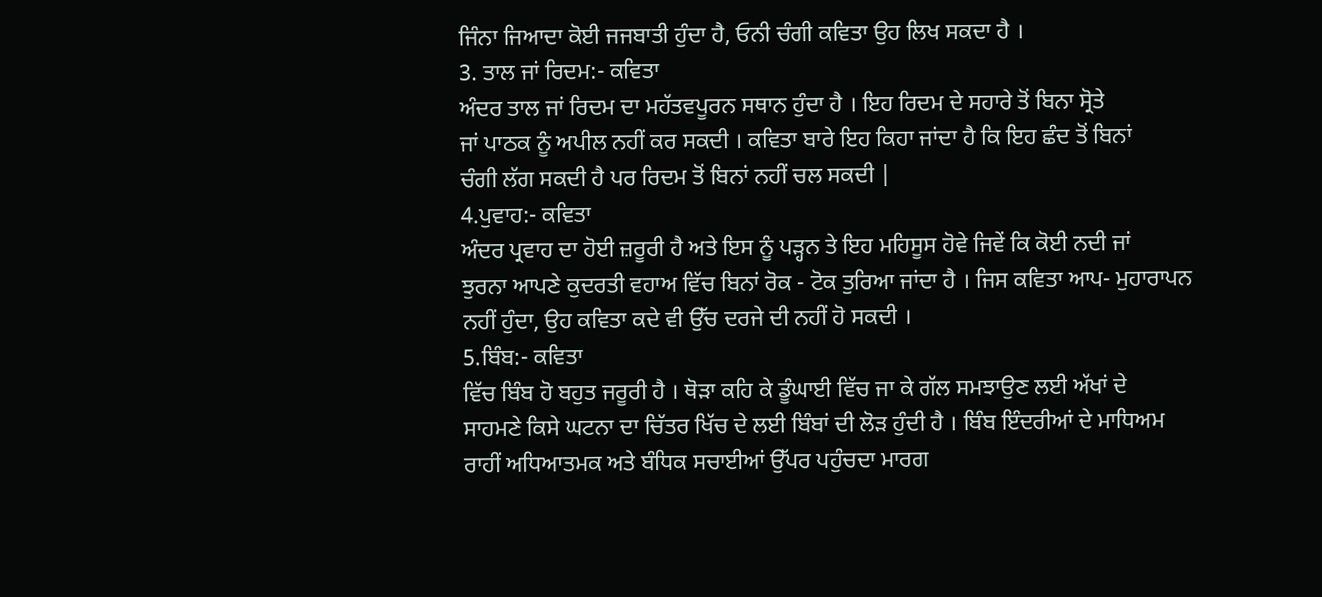ਜਿੰਨਾ ਜਿਆਦਾ ਕੋਈ ਜਜਬਾਤੀ ਹੁੰਦਾ ਹੈ, ਓਨੀ ਚੰਗੀ ਕਵਿਤਾ ਉਹ ਲਿਖ ਸਕਦਾ ਹੈ ।
3. ਤਾਲ ਜਾਂ ਰਿਦਮ:- ਕਵਿਤਾ
ਅੰਦਰ ਤਾਲ ਜਾਂ ਰਿਦਮ ਦਾ ਮਹੱਤਵਪੂਰਨ ਸਥਾਨ ਹੁੰਦਾ ਹੈ । ਇਹ ਰਿਦਮ ਦੇ ਸਹਾਰੇ ਤੋਂ ਬਿਨਾ ਸ੍ਰੋਤੇ
ਜਾਂ ਪਾਠਕ ਨੂੰ ਅਪੀਲ ਨਹੀਂ ਕਰ ਸਕਦੀ । ਕਵਿਤਾ ਬਾਰੇ ਇਹ ਕਿਹਾ ਜਾਂਦਾ ਹੈ ਕਿ ਇਹ ਛੰਦ ਤੋਂ ਬਿਨਾਂ
ਚੰਗੀ ਲੱਗ ਸਕਦੀ ਹੈ ਪਰ ਰਿਦਮ ਤੋਂ ਬਿਨਾਂ ਨਹੀਂ ਚਲ ਸਕਦੀ |
4.ਪੁਵਾਹ:- ਕਵਿਤਾ
ਅੰਦਰ ਪ੍ਰਵਾਹ ਦਾ ਹੋਈ ਜ਼ਰੂਰੀ ਹੈ ਅਤੇ ਇਸ ਨੂੰ ਪੜ੍ਹਨ ਤੇ ਇਹ ਮਹਿਸੂਸ ਹੋਵੇ ਜਿਵੇਂ ਕਿ ਕੋਈ ਨਦੀ ਜਾਂ
ਝੁਰਨਾ ਆਪਣੇ ਕੁਦਰਤੀ ਵਹਾਅ ਵਿੱਚ ਬਿਨਾਂ ਰੋਕ - ਟੋਕ ਤੁਰਿਆ ਜਾਂਦਾ ਹੈ । ਜਿਸ ਕਵਿਤਾ ਆਪ- ਮੁਹਾਰਾਪਨ
ਨਹੀਂ ਹੁੰਦਾ, ਉਹ ਕਵਿਤਾ ਕਦੇ ਵੀ ਉੱਚ ਦਰਜੇ ਦੀ ਨਹੀਂ ਹੋ ਸਕਦੀ ।
5.ਬਿੰਬ:- ਕਵਿਤਾ
ਵਿੱਚ ਬਿੰਬ ਹੋ ਬਹੁਤ ਜਰੂਰੀ ਹੈ । ਥੋੜਾ ਕਹਿ ਕੇ ਡੂੰਘਾਈ ਵਿੱਚ ਜਾ ਕੇ ਗੱਲ ਸਮਝਾਉਣ ਲਈ ਅੱਖਾਂ ਦੇ
ਸਾਹਮਣੇ ਕਿਸੇ ਘਟਨਾ ਦਾ ਚਿੱਤਰ ਖਿੱਚ ਦੇ ਲਈ ਬਿੰਬਾਂ ਦੀ ਲੋੜ ਹੁੰਦੀ ਹੈ । ਬਿੰਬ ਇੰਦਰੀਆਂ ਦੇ ਮਾਧਿਅਮ
ਰਾਹੀਂ ਅਧਿਆਤਮਕ ਅਤੇ ਬੰਧਿਕ ਸਚਾਈਆਂ ਉੱਪਰ ਪਹੁੰਚਦਾ ਮਾਰਗ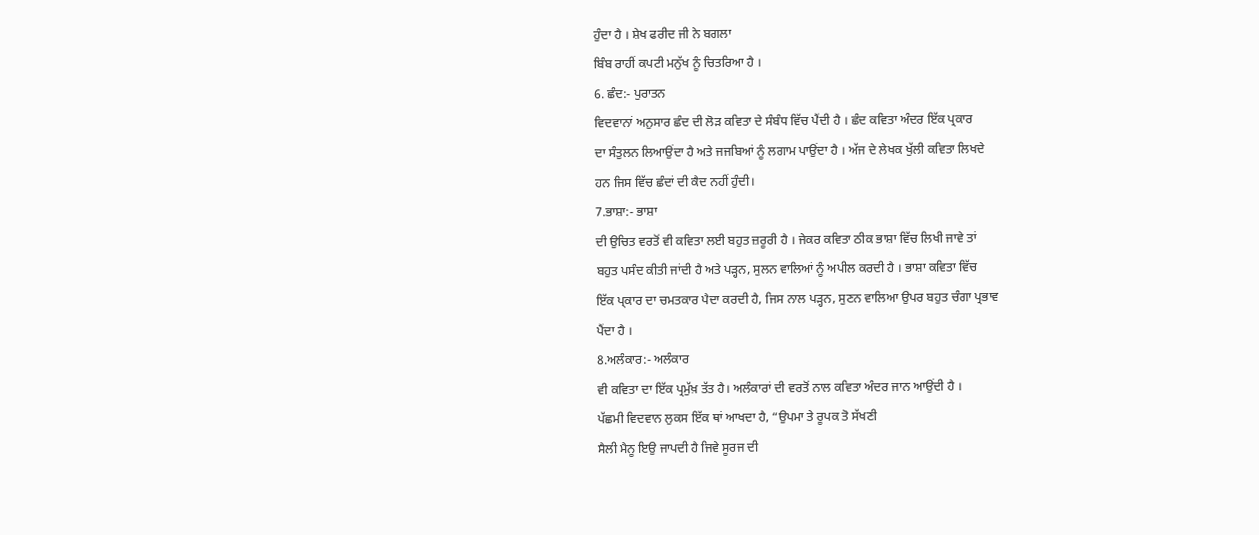ਹੁੰਦਾ ਹੈ । ਸ਼ੇਖ ਫਰੀਦ ਜੀ ਨੇ ਬਗਲਾ
ਬਿੰਬ ਰਾਹੀਂ ਕਪਟੀ ਮਨੁੱਖ ਨੂੰ ਚਿਤਰਿਆ ਹੈ ।
6. ਛੰਦ:- ਪੁਰਾਤਨ
ਵਿਦਵਾਨਾਂ ਅਨੁਸਾਰ ਛੰਦ ਦੀ ਲੋੜ ਕਵਿਤਾ ਦੇ ਸੰਬੰਧ ਵਿੱਚ ਪੈਂਦੀ ਹੈ । ਛੰਦ ਕਵਿਤਾ ਅੰਦਰ ਇੱਕ ਪ੍ਰਕਾਰ
ਦਾ ਸੰਤੁਲਨ ਲਿਆਉਂਦਾ ਹੈ ਅਤੇ ਜਜਬਿਆਂ ਨੂੰ ਲਗਾਮ ਪਾਉਂਦਾ ਹੈ । ਅੱਜ ਦੇ ਲੇਖਕ ਖੁੱਲੀ ਕਵਿਤਾ ਲਿਖਦੇ
ਹਨ ਜਿਸ ਵਿੱਚ ਛੰਦਾਂ ਦੀ ਕੈਦ ਨਹੀਂ ਹੁੰਦੀ।
7.ਭਾਸ਼ਾ:- ਭਾਸ਼ਾ
ਦੀ ਉਚਿਤ ਵਰਤੋਂ ਵੀ ਕਵਿਤਾ ਲਈ ਬਹੁਤ ਜ਼ਰੂਰੀ ਹੈ । ਜੇਕਰ ਕਵਿਤਾ ਠੀਕ ਭਾਸ਼ਾ ਵਿੱਚ ਲਿਖੀ ਜਾਵੇ ਤਾਂ
ਬਹੁਤ ਪਸੰਦ ਕੀਤੀ ਜਾਂਦੀ ਹੈ ਅਤੇ ਪੜ੍ਹਨ, ਸੁਲਨ ਵਾਲਿਆਂ ਨੂੰ ਅਪੀਲ ਕਰਦੀ ਹੈ । ਭਾਸ਼ਾ ਕਵਿਤਾ ਵਿੱਚ
ਇੱਕ ਪ੍ਕਾਰ ਦਾ ਚਮਤਕਾਰ ਪੈਦਾ ਕਰਦੀ ਹੈ, ਜਿਸ ਨਾਲ ਪੜ੍ਹਨ, ਸੁਣਨ ਵਾਲਿਆ ਉਪਰ ਬਹੁਤ ਚੰਗਾ ਪ੍ਰਭਾਵ
ਪੈਂਦਾ ਹੈ ।
8.ਅਲੰਕਾਰ:- ਅਲੰਕਾਰ
ਵੀ ਕਵਿਤਾ ਦਾ ਇੱਕ ਪ੍ਰਮੁੱਖ਼ ਤੱਤ ਹੈ। ਅਲੰਕਾਰਾਂ ਦੀ ਵਰਤੋਂ ਨਾਲ ਕਵਿਤਾ ਅੰਦਰ ਜਾਨ ਆਉਂਦੀ ਹੈ ।
ਪੱਛਮੀ ਵਿਦਵਾਨ ਲੁਕਸ ਇੱਕ ਥਾਂ ਆਖਦਾ ਹੈ, “ਉਪਮਾ ਤੇ ਰੂਪਕ ਤੋ ਸੱਖਣੀ
ਸੈਲੀ ਮੈਨੂ ਇਉ ਜਾਪਦੀ ਹੈ ਜਿਵੇ ਸੂਰਜ ਦੀ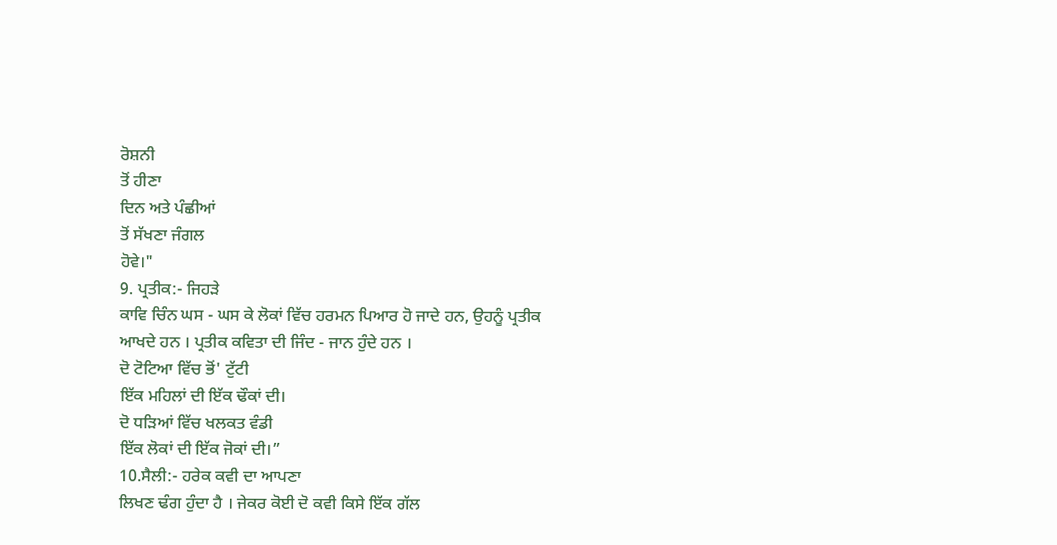ਰੋਸ਼ਨੀ
ਤੋਂ ਹੀਣਾ
ਦਿਨ ਅਤੇ ਪੰਛੀਆਂ
ਤੋਂ ਸੱਖਣਾ ਜੰਗਲ
ਹੋਵੇ।"
9. ਪ੍ਰਤੀਕ:- ਜਿਹੜੇ
ਕਾਵਿ ਚਿੰਨ ਘਸ - ਘਸ ਕੇ ਲੋਕਾਂ ਵਿੱਚ ਹਰਮਨ ਪਿਆਰ ਹੋ ਜਾਦੇ ਹਨ, ਉਹਨੂੰ ਪ੍ਰਤੀਕ ਆਖਦੇ ਹਨ । ਪ੍ਰਤੀਕ ਕਵਿਤਾ ਦੀ ਜਿੰਦ - ਜਾਨ ਹੁੰਦੇ ਹਨ ।
ਦੋ ਟੋਟਿਆ ਵਿੱਚ ਭੋਂ' ਟੁੱਟੀ
ਇੱਕ ਮਹਿਲਾਂ ਦੀ ਇੱਕ ਢੌਕਾਂ ਦੀ।
ਦੋ ਧੜਿਆਂ ਵਿੱਚ ਖਲਕਤ ਵੰਡੀ
ਇੱਕ ਲੋਕਾਂ ਦੀ ਇੱਕ ਜੋਕਾਂ ਦੀ।”
10.ਸੈਲੀ:- ਹਰੇਕ ਕਵੀ ਦਾ ਆਪਣਾ
ਲਿਖਣ ਢੰਗ ਹੁੰਦਾ ਹੈ । ਜੇਕਰ ਕੋਈ ਦੋ ਕਵੀ ਕਿਸੇ ਇੱਕ ਗੱਲ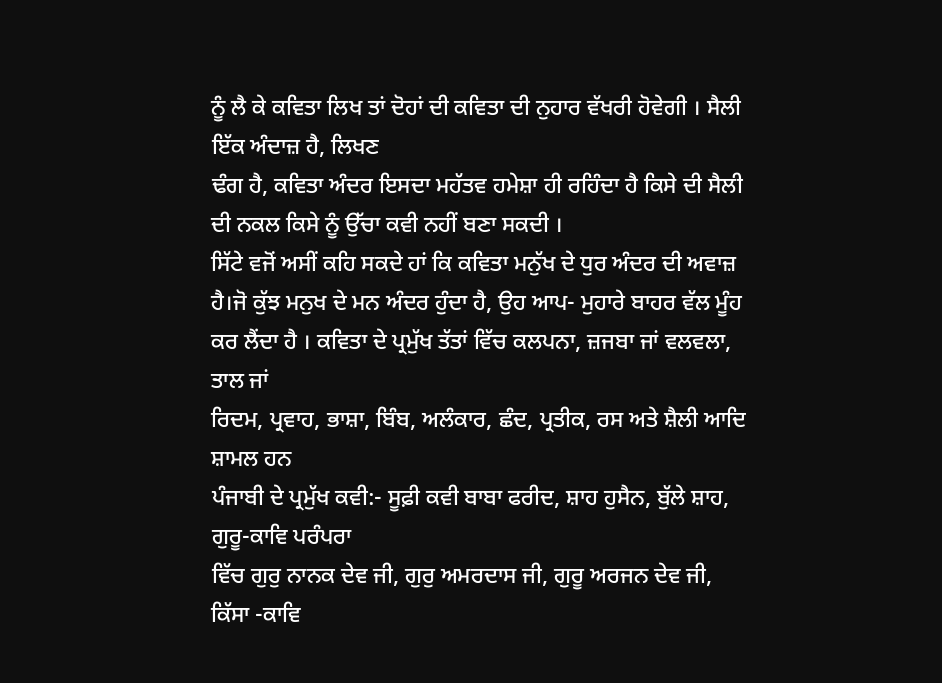ਨੂੰ ਲੈ ਕੇ ਕਵਿਤਾ ਲਿਖ ਤਾਂ ਦੋਹਾਂ ਦੀ ਕਵਿਤਾ ਦੀ ਨੁਹਾਰ ਵੱਖਰੀ ਹੋਵੇਗੀ । ਸੈਲੀ ਇੱਕ ਅੰਦਾਜ਼ ਹੈ, ਲਿਖਣ
ਢੰਗ ਹੈ, ਕਵਿਤਾ ਅੰਦਰ ਇਸਦਾ ਮਹੱਤਵ ਹਮੇਸ਼ਾ ਹੀ ਰਹਿੰਦਾ ਹੈ ਕਿਸੇ ਦੀ ਸੈਲੀ ਦੀ ਨਕਲ ਕਿਸੇ ਨੂੰ ਉੱਚਾ ਕਵੀ ਨਹੀਂ ਬਣਾ ਸਕਦੀ ।
ਸਿੱਟੇ ਵਜੋਂ ਅਸੀਂ ਕਹਿ ਸਕਦੇ ਹਾਂ ਕਿ ਕਵਿਤਾ ਮਨੁੱਖ ਦੇ ਧੁਰ ਅੰਦਰ ਦੀ ਅਵਾਜ਼ ਹੈ।ਜੋ ਕੁੱਝ ਮਨੁਖ ਦੇ ਮਨ ਅੰਦਰ ਹੁੰਦਾ ਹੈ, ਉਹ ਆਪ- ਮੁਹਾਰੇ ਬਾਹਰ ਵੱਲ ਮੂੰਹ ਕਰ ਲੈਂਦਾ ਹੈ । ਕਵਿਤਾ ਦੇ ਪ੍ਰਮੁੱਖ ਤੱਤਾਂ ਵਿੱਚ ਕਲਪਨਾ, ਜ਼ਜਬਾ ਜਾਂ ਵਲਵਲਾ, ਤਾਲ ਜਾਂ
ਰਿਦਮ, ਪ੍ਰਵਾਹ, ਭਾਸ਼ਾ, ਬਿੰਬ, ਅਲੰਕਾਰ, ਛੰਦ, ਪ੍ਰਤੀਕ, ਰਸ ਅਤੇ ਸ਼ੈਲੀ ਆਦਿ ਸ਼ਾਮਲ ਹਨ
ਪੰਜਾਬੀ ਦੇ ਪ੍ਰਮੁੱਖ ਕਵੀ:- ਸੂਫ਼ੀ ਕਵੀ ਬਾਬਾ ਫਰੀਦ, ਸ਼ਾਹ ਹੁਸੈਨ, ਬੁੱਲੇ ਸ਼ਾਹ, ਗੁਰੂ-ਕਾਵਿ ਪਰੰਪਰਾ
ਵਿੱਚ ਗੁਰੁ ਨਾਨਕ ਦੇਵ ਜੀ, ਗੁਰੁ ਅਮਰਦਾਸ ਜੀ, ਗੁਰੂ ਅਰਜਨ ਦੇਵ ਜੀ, ਕਿੱਸਾ -ਕਾਵਿ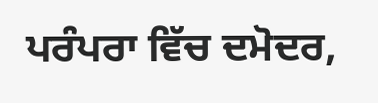ਪਰੰਪਰਾ ਵਿੱਚ ਦਮੋਦਰ,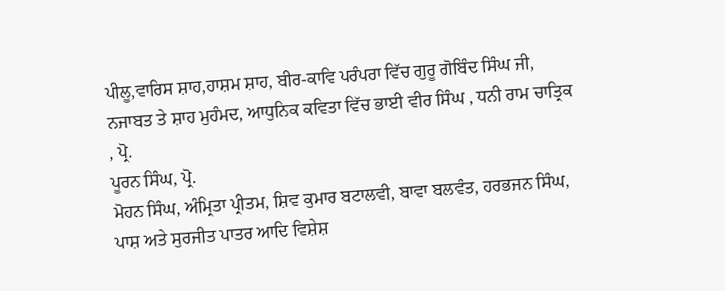ਪੀਲੂ,ਵਾਰਿਸ ਸ਼ਾਹ,ਹਾਸ਼ਮ ਸ਼ਾਹ, ਬੀਰ-ਕਾਵਿ ਪਰੰਪਰਾ ਵਿੱਚ ਗੁਰੂ ਗੋਬਿੰਦ ਸਿੰਘ ਜੀ, ਨਜਾਬਤ ਤੇ ਸ਼ਾਹ ਮੁਹੰਮਦ, ਆਧੁਨਿਕ ਕਵਿਤਾ ਵਿੱਚ ਭਾਈ ਵੀਰ ਸਿੰਘ , ਧਨੀ ਰਾਮ ਚਾਤ੍ਰਿਕ , ਪ੍ਰੋ.
ਪੂਰਨ ਸਿੰਘ, ਪ੍ਰੋ.
ਮੋਹਨ ਸਿੰਘ, ਅੰਮ੍ਰਿਤਾ ਪ੍ਰੀਤਮ, ਸ਼ਿਵ ਕੁਮਾਰ ਬਟਾਲਵੀ, ਬਾਵਾ ਬਲਵੰਤ, ਹਰਭਜਨ ਸਿੰਘ, ਪਾਸ਼ ਅਤੇ ਸੁਰਜੀਤ ਪਾਤਰ ਆਦਿ ਵਿਸ਼ੇਸ਼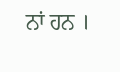ਨਾਂ ਹਨ ।